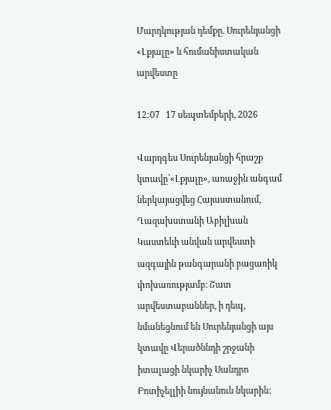Մարդկության դեմքը. Սուրենյանցի «Լքյալը» և հումանիստական արվեստը

12:07   17 սեպտեմբերի, 2026

Վարդգես Սուրենյանցի հրաշք կտավը՝«Լքյալը», առաջին անգամ ներկայացվեց Հայաստանում, Ղազախստանի Աբիլխան Կաստեևի անվան արվեստի ազգային թանգարանի բացառիկ փոխառությամբ։ Շատ արվեստաբաններ, ի դեպ, նմանեցնում են Սուրենյանցի այս կտավը Վերածննդի շրջանի իտալացի նկարիչ Սանդրո Բոտիչելլիի նույնանուն նկարին: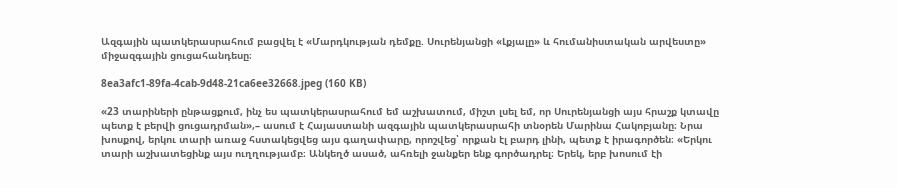Ազգային պատկերասրահում բացվել է «Մարդկության դեմքը. Սուրենյանցի «Լքյալը» և հումանիստական արվեստը» միջազգային ցուցահանդեսը։

8ea3afc1-89fa-4cab-9d48-21ca6ee32668.jpeg (160 KB)

«23 տարիների ընթացքում, ինչ ես պատկերասրահում եմ աշխատում, միշտ լսել եմ, որ Սուրենյանցի այս հրաշք կտավը պետք է բերվի ցուցադրման»,– ասում է Հայաստանի ազգային պատկերասրահի տնօրեն Մարինա Հակոբյանը։ Նրա խոսքով, երկու տարի առաջ հստակեցվեց այս գաղափարը, որոշվեց՝ որքան էլ բարդ լինի, պետք է իրագործեն։ «Երկու տարի աշխատեցինք այս ուղղությամբ։ Անկեղծ ասած, ահռելի ջանքեր ենք գործադրել։ Երեկ, երբ խոսում էի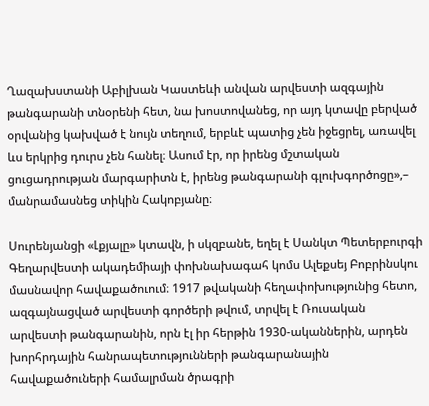Ղազախստանի Աբիլխան Կաստեևի անվան արվեստի ազգային թանգարանի տնօրենի հետ, նա խոստովանեց, որ այդ կտավը բերված օրվանից կախված է նույն տեղում, երբևէ պատից չեն իջեցրել, առավել ևս երկրից դուրս չեն հանել։ Ասում էր, որ իրենց մշտական ցուցադրության մարգարիտն է, իրենց թանգարանի գլուխգործոցը»,– մանրամասնեց տիկին Հակոբյանը։

Սուրենյանցի «Լքյալը» կտավն, ի սկզբանե, եղել է Սանկտ Պետերբուրգի Գեղարվեստի ակադեմիայի փոխնախագահ կոմս Ալեքսեյ Բոբրինսկու մասնավոր հավաքածուում։ 1917 թվականի հեղափոխությունից հետո, ազգայնացված արվեստի գործերի թվում, տրվել է Ռուսական արվեստի թանգարանին, որն էլ իր հերթին 1930-ականներին, արդեն խորհրդային հանրապետությունների թանգարանային հավաքածուների համալրման ծրագրի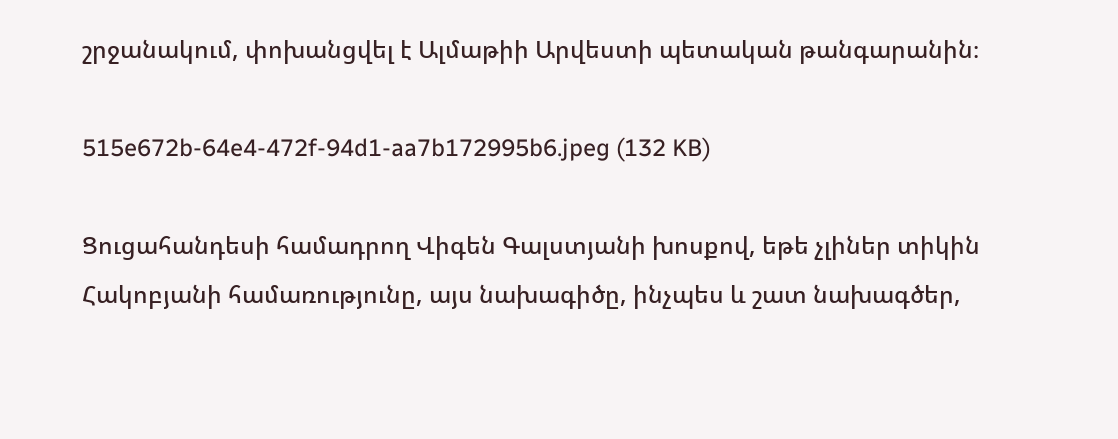շրջանակում, փոխանցվել է Ալմաթիի Արվեստի պետական թանգարանին։

515e672b-64e4-472f-94d1-aa7b172995b6.jpeg (132 KB)

Ցուցահանդեսի համադրող Վիգեն Գալստյանի խոսքով, եթե չլիներ տիկին Հակոբյանի համառությունը, այս նախագիծը, ինչպես և շատ նախագծեր,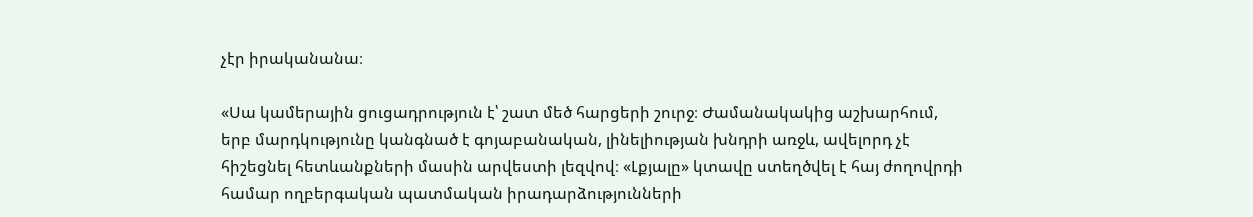չէր իրականանա։

«Սա կամերային ցուցադրություն է՝ շատ մեծ հարցերի շուրջ։ Ժամանակակից աշխարհում, երբ մարդկությունը կանգնած է գոյաբանական, լինելիության խնդրի առջև, ավելորդ չէ հիշեցնել հետևանքների մասին արվեստի լեզվով։ «Լքյալը» կտավը ստեղծվել է հայ ժողովրդի համար ողբերգական պատմական իրադարձությունների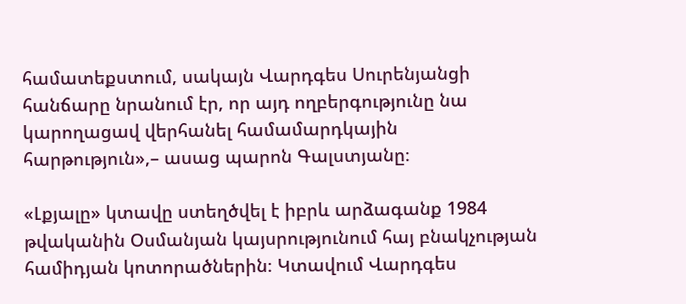համատեքստում, սակայն Վարդգես Սուրենյանցի հանճարը նրանում էր, որ այդ ողբերգությունը նա կարողացավ վերհանել համամարդկային հարթություն»,– ասաց պարոն Գալստյանը։

«Լքյալը» կտավը ստեղծվել է իբրև արձագանք 1984 թվականին Օսմանյան կայսրությունում հայ բնակչության համիդյան կոտորածներին։ Կտավում Վարդգես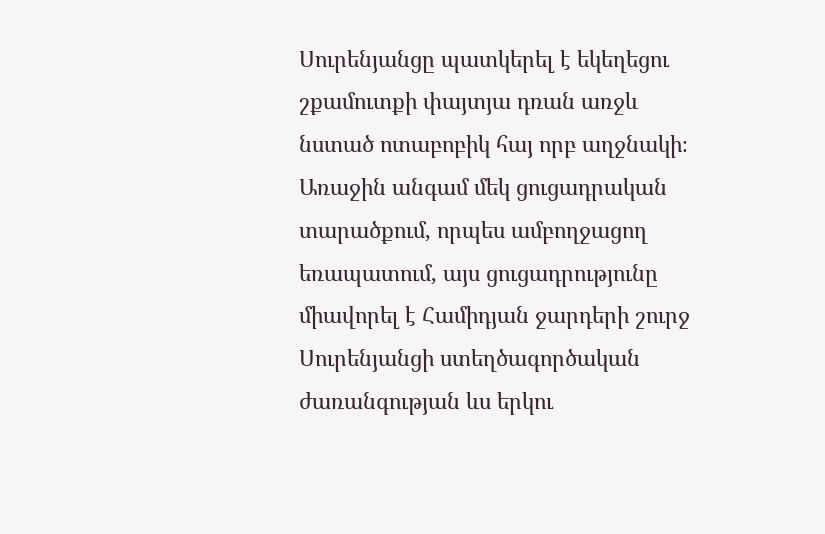Սուրենյանցը պատկերել է եկեղեցու շքամուտքի փայտյա դռան առջև նստած ոտաբոբիկ հայ որբ աղջնակի։ Առաջին անգամ մեկ ցուցադրական տարածքում, որպես ամբողջացող եռապատում, այս ցուցադրությունը միավորել է Համիդյան ջարդերի շուրջ Սուրենյանցի ստեղծագործական ժառանգության ևս երկու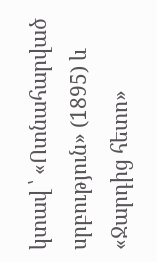կտավ ՝ «Ոտնահարված սրբություն» (1895) և «Ջարդից հետո»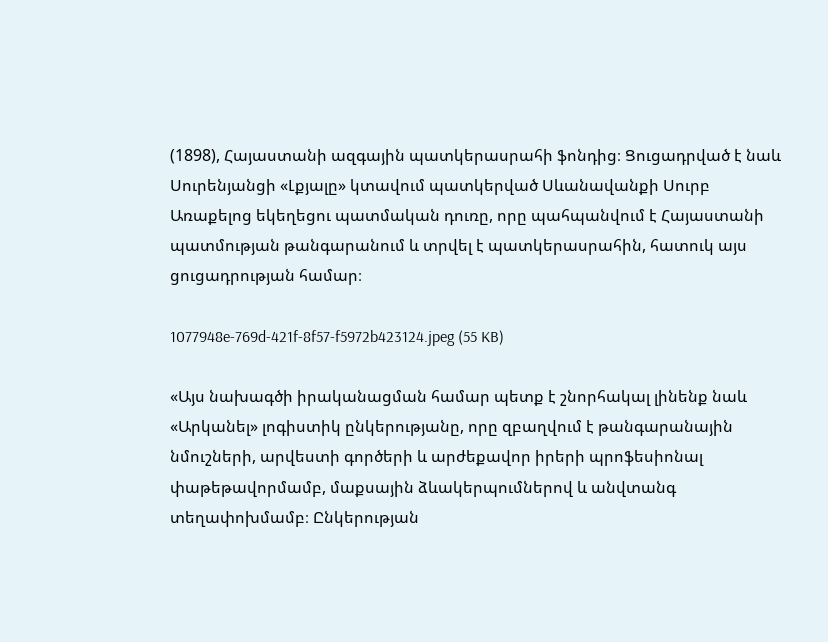(1898), Հայաստանի ազգային պատկերասրահի ֆոնդից։ Ցուցադրված է նաև Սուրենյանցի «Լքյալը» կտավում պատկերված Սևանավանքի Սուրբ Առաքելոց եկեղեցու պատմական դուռը, որը պահպանվում է Հայաստանի պատմության թանգարանում և տրվել է պատկերասրահին, հատուկ այս ցուցադրության համար։

1077948e-769d-421f-8f57-f5972b423124.jpeg (55 KB)

«Այս նախագծի իրականացման համար պետք է շնորհակալ լինենք նաև «Արկանել» լոգիստիկ ընկերությանը, որը զբաղվում է թանգարանային նմուշների, արվեստի գործերի և արժեքավոր իրերի պրոֆեսիոնալ փաթեթավորմամբ, մաքսային ձևակերպումներով և անվտանգ տեղափոխմամբ։ Ընկերության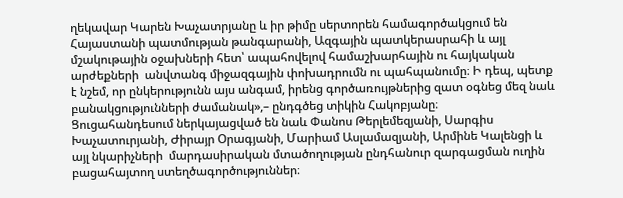ղեկավար Կարեն Խաչատրյանը և իր թիմը սերտորեն համագործակցում են Հայաստանի պատմության թանգարանի, Ազգային պատկերասրահի և այլ մշակութային օջախների հետ՝ ապահովելով համաշխարհային ու հայկական արժեքների  անվտանգ միջազգային փոխադրումն ու պահպանումը։ Ի դեպ, պետք է նշեմ, որ ընկերությունն այս անգամ, իրենց գործառույթներից զատ օգնեց մեզ նաև բանակցությունների ժամանակ»,– ընդգծեց տիկին Հակոբյանը։
Ցուցահանդեսում ներկայացված են նաև Փանոս Թերլեմեզյանի, Սարգիս Խաչատուրյանի, Ժիրայր Օրագյանի, Մարիամ Ասլամազյանի, Արմինե Կալենցի և այլ նկարիչների  մարդասիրական մտածողության ընդհանուր զարգացման ուղին բացահայտող ստեղծագործություններ։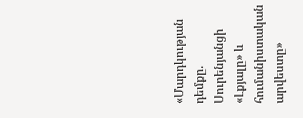«Մարդկության դեմքը. Սուրենյանցի «Լքյալը» և հումանիստական արվեստը»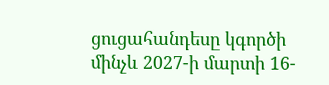ցուցահանդեսը կգործի մինչև 2027-ի մարտի 16-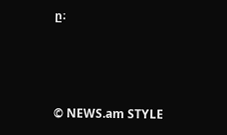ը։



© NEWS.am STYLE